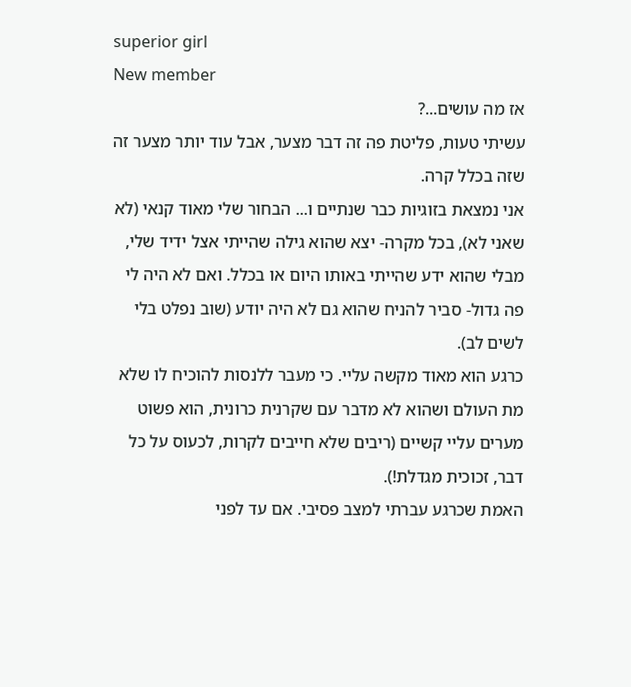superior girl
New member
אז מה עושים...?
עשיתי טעות, פליטת פה זה דבר מצער, אבל עוד יותר מצער זה שזה בכלל קרה.
אני נמצאת בזוגיות כבר שנתיים ו... הבחור שלי מאוד קנאי (לא שאני לא), בכל מקרה- יצא שהוא גילה שהייתי אצל ידיד שלי, מבלי שהוא ידע שהייתי באותו היום או בכלל. ואם לא היה לי פה גדול- סביר להניח שהוא גם לא היה יודע (שוב נפלט בלי לשים לב).
כרגע הוא מאוד מקשה עליי. כי מעבר ללנסות להוכיח לו שלא מת העולם ושהוא לא מדבר עם שקרנית כרונית, הוא פשוט מערים עליי קשיים (ריבים שלא חייבים לקרות, לכעוס על כל דבר, זכוכית מגדלת!).
האמת שכרגע עברתי למצב פסיבי. אם עד לפני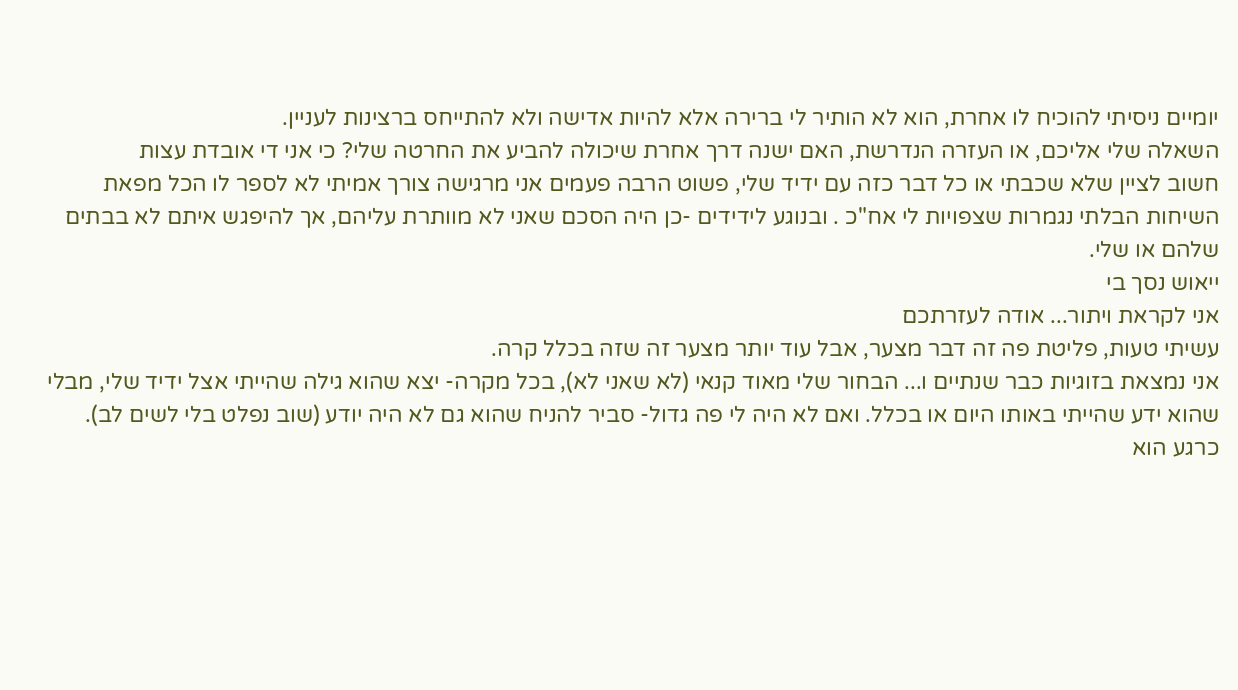יומיים ניסיתי להוכיח לו אחרת, הוא לא הותיר לי ברירה אלא להיות אדישה ולא להתייחס ברצינות לעניין.
השאלה שלי אליכם, או העזרה הנדרשת, האם ישנה דרך אחרת שיכולה להביע את החרטה שלי? כי אני די אובדת עצות
חשוב לציין שלא שכבתי או כל דבר כזה עם ידיד שלי, פשוט הרבה פעמים אני מרגישה צורך אמיתי לא לספר לו הכל מפאת השיחות הבלתי נגמרות שצפויות לי אח"כ . ובנוגע לידידים -כן היה הסכם שאני לא מוותרת עליהם, אך להיפגש איתם לא בבתים שלהם או שלי.
ייאוש נסך בי
אני לקראת ויתור... אודה לעזרתכם
עשיתי טעות, פליטת פה זה דבר מצער, אבל עוד יותר מצער זה שזה בכלל קרה.
אני נמצאת בזוגיות כבר שנתיים ו... הבחור שלי מאוד קנאי (לא שאני לא), בכל מקרה- יצא שהוא גילה שהייתי אצל ידיד שלי, מבלי שהוא ידע שהייתי באותו היום או בכלל. ואם לא היה לי פה גדול- סביר להניח שהוא גם לא היה יודע (שוב נפלט בלי לשים לב).
כרגע הוא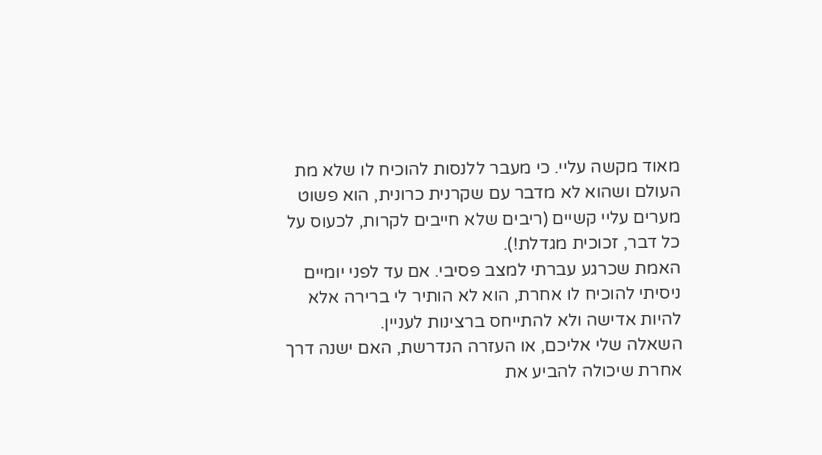מאוד מקשה עליי. כי מעבר ללנסות להוכיח לו שלא מת העולם ושהוא לא מדבר עם שקרנית כרונית, הוא פשוט מערים עליי קשיים (ריבים שלא חייבים לקרות, לכעוס על כל דבר, זכוכית מגדלת!).
האמת שכרגע עברתי למצב פסיבי. אם עד לפני יומיים ניסיתי להוכיח לו אחרת, הוא לא הותיר לי ברירה אלא להיות אדישה ולא להתייחס ברצינות לעניין.
השאלה שלי אליכם, או העזרה הנדרשת, האם ישנה דרך אחרת שיכולה להביע את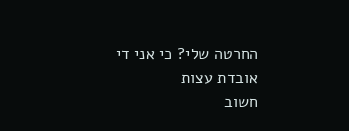החרטה שלי? כי אני די אובדת עצות
חשוב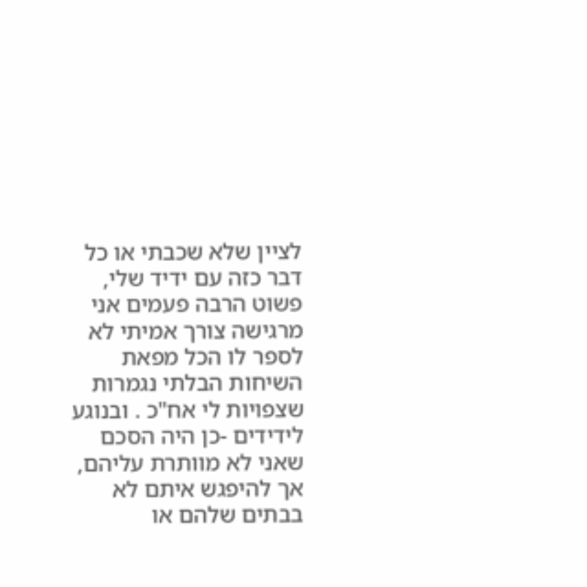לציין שלא שכבתי או כל דבר כזה עם ידיד שלי, פשוט הרבה פעמים אני מרגישה צורך אמיתי לא לספר לו הכל מפאת השיחות הבלתי נגמרות שצפויות לי אח"כ . ובנוגע לידידים -כן היה הסכם שאני לא מוותרת עליהם, אך להיפגש איתם לא בבתים שלהם או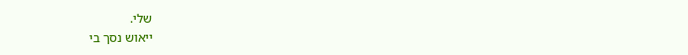שלי.
ייאוש נסך בי